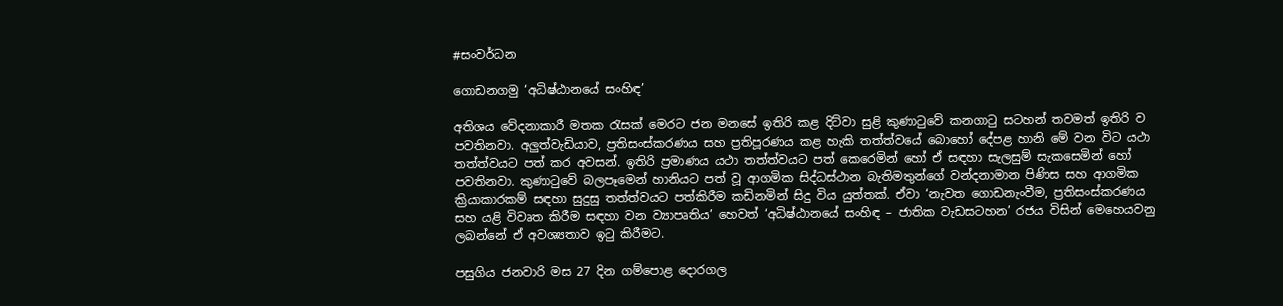#සංවර්ධන

ගොඩනගමු ‘අධිෂ්ඨානයේ සංහිඳ’

අතිශය වේදනාකාරී මතක රැසක් මෙරට ජන මනසේ ඉතිරි කළ දිට්වා සුළි කුණාටුවේ කනගාටු සටහන් තවමත් ඉතිරි ව පවතිනවා. අලුත්වැඩියාව, ප්‍රතිසංස්කරණය සහ ප්‍රතිපූරණය කළ හැකි තත්ත්වයේ බොහෝ දේපළ හානි මේ වන විට යථා තත්ත්වයට පත් කර අවසන්. ඉතිරි ප්‍රමාණය යථා තත්ත්වයට පත් කෙරෙමින් හෝ ඒ සඳහා සැලසුම් සැකසෙමින් හෝ පවතිනවා. කුණාටුවේ බලපෑමෙන් හානියට පත් වූ ආගමික සිද්ධස්ථාන බැතිමතුන්ගේ වන්දනාමාන පිණිස සහ ආගමික ක්‍රියාකාරකම් සඳහා සුදුසු තත්ත්වයට පත්කිරීම කඩිනමින් සිදු විය යුත්තක්. ඒවා ‘නැවත ගොඩනැංවීම, ප්‍රතිසංස්කරණය සහ යළි විවෘත කිරීම සඳහා වන ව්‍යාපෘතිය’ හෙවත් ‘අධිෂ්ඨානයේ සංහිඳ – ජාතික වැඩසටහන’ රජය විසින් මෙහෙයවනු ලබන්නේ ඒ අවශ්‍යතාව ඉටු කිරීමට.

පසුගිය ජනවාරි මස 27 දින ගම්පොළ දොරගල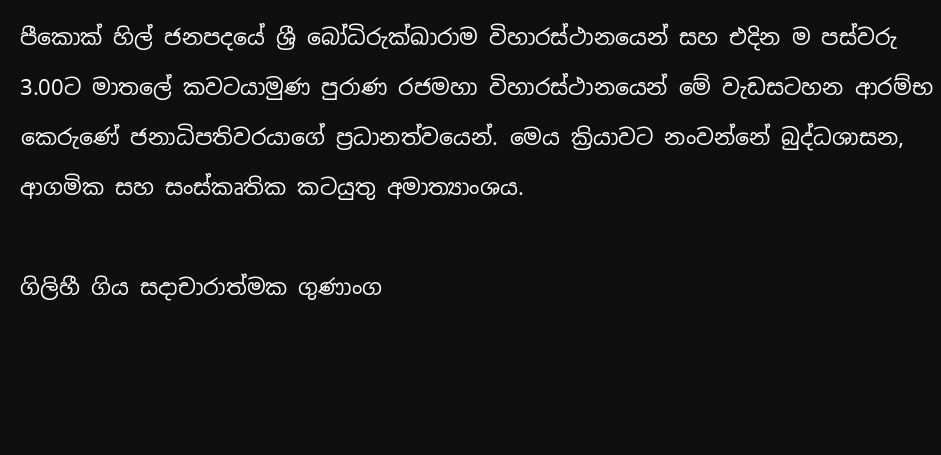පීකොක් හිල් ජනපදයේ ශ්‍රී බෝධිරුක්ඛාරාම විහාරස්ථානයෙන් සහ එදින ම පස්වරු 3.00ට මාතලේ කවටයාමුණ පුරාණ රජමහා විහාරස්ථානයෙන් මේ වැඩසටහන ආරම්භ කෙරුණේ ජනාධිපතිවරයාගේ ප්‍රධානත්වයෙන්. මෙය ක්‍රියාවට නංවන්නේ බුද්ධශාසන, ආගමික සහ සංස්කෘතික කටයුතු අමාත්‍යාංශය.

ගිලිහී ගිය සදාචාරාත්මක ගුණාංග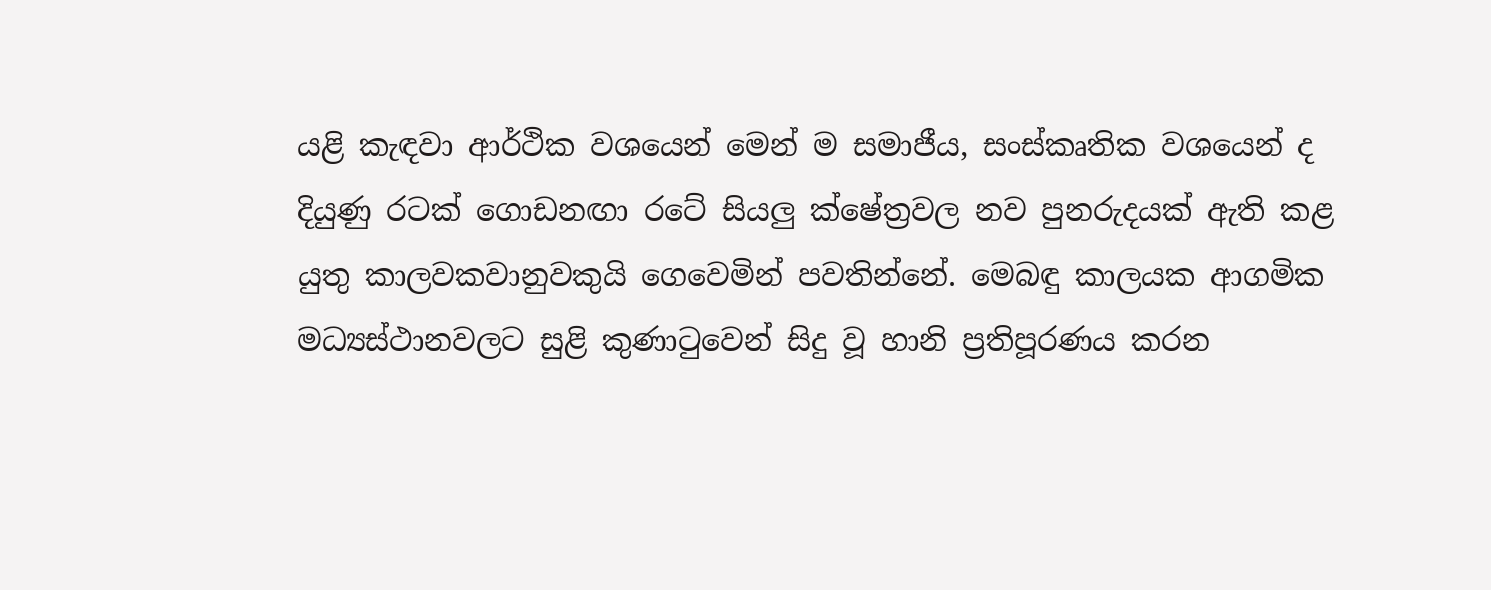යළි කැඳවා ආර්ථික වශයෙන් මෙන් ම සමාජීය, සංස්කෘතික වශයෙන් ද දියුණු රටක් ගොඩනඟා රටේ සියලු‍ ක්ෂේත්‍රවල නව පුනරුදයක් ඇති කළ යුතු කාලවකවානුවකුයි ගෙවෙමින් පවතින්නේ. මෙබඳු කාලයක ආගමික මධ්‍යස්ථානවලට සුළි කුණාටුවෙන් සිදු වූ හානි ප්‍රතිපූරණය කරන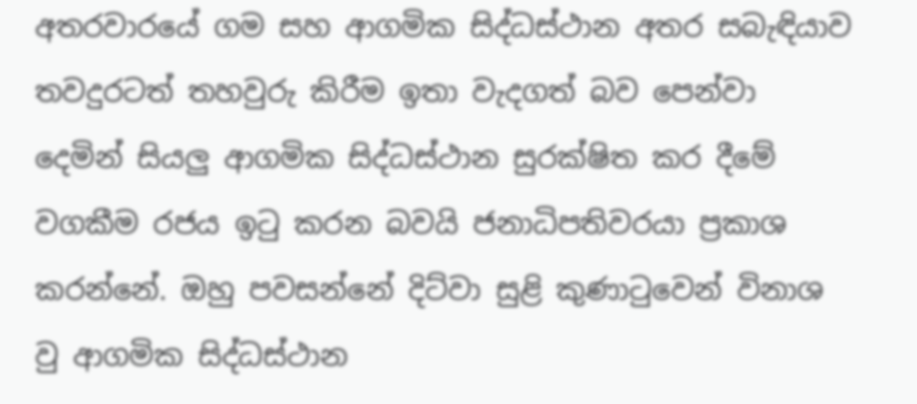අතරවාරයේ ගම සහ ආගමික සිද්ධස්ථාන අතර සබැඳියාව තවදුරටත් තහවුරු කිරීම ඉතා වැදගත් බව පෙන්වා දෙමින් සියලු‍ ආගමික සිද්ධස්ථාන සුරක්ෂිත කර දීමේ වගකීම රජය ඉටු කරන බවයි ජනාධිපතිවරයා ප්‍රකාශ කරන්නේ. ඔහු පවසන්නේ දිට්වා සුළි කුණාටුවෙන් විනාශ වු ආගමික සිද්ධස්ථාන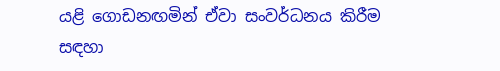යළි ගොඩනඟමින් ඒවා සංවර්ධනය කිරීම සඳහා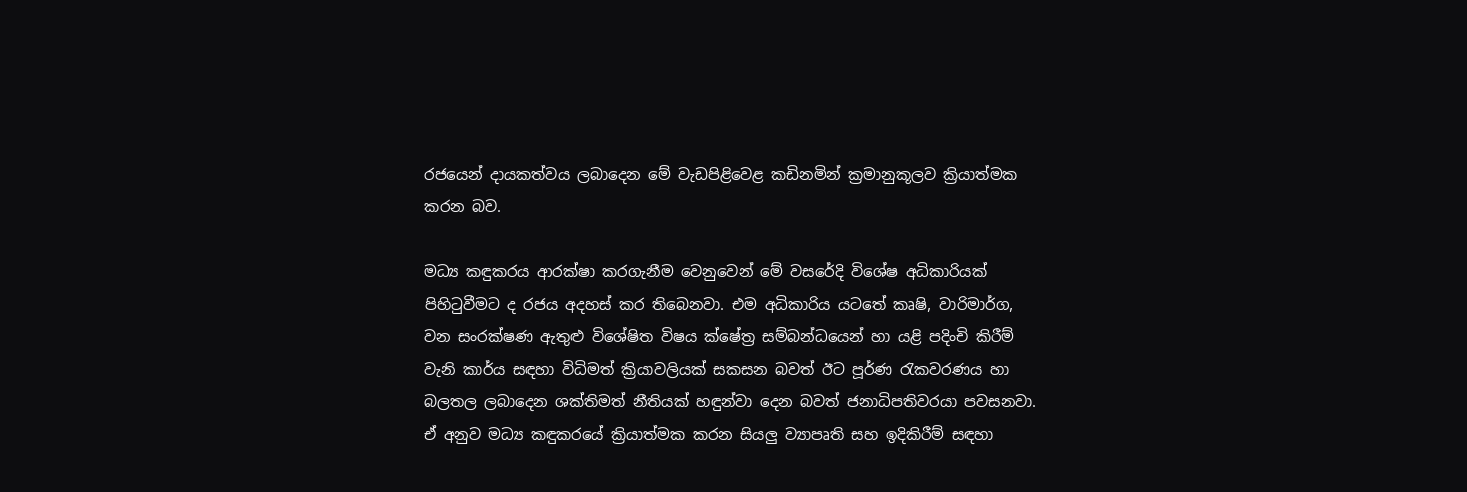රජයෙන් දායකත්වය ලබාදෙන මේ වැඩපිළිවෙළ කඩිනමින් ක්‍රමානුකූලව ක්‍රියාත්මක කරන බව.

මධ්‍ය කඳුකරය ආරක්ෂා කරගැනීම වෙනුවෙන් මේ වසරේදි විශේෂ අධිකාරියක් පිහිටුවීමට ද රජය අදහස් කර තිබෙනවා. එම අධිකාරිය යටතේ කෘෂි, වාරිමාර්ග, වන සංරක්ෂණ ඇතුළු විශේෂිත විෂය ක්ෂේත්‍ර සම්බන්ධයෙන් හා යළි පදිංචි කිරීම් වැනි කාර්ය සඳහා විධිමත් ක්‍රියාවලියක් සකසන බවත් ඊට පූර්ණ රැකවරණය හා බලතල ලබාදෙන ශක්තිමත් නීතියක් හඳුන්වා දෙන බවත් ජනාධිපතිවරයා පවසනවා. ඒ අනුව මධ්‍ය කඳුකරයේ ක්‍රියාත්මක කරන සියලු‍ ව්‍යාපෘති සහ ඉදිකිරීම් සඳහා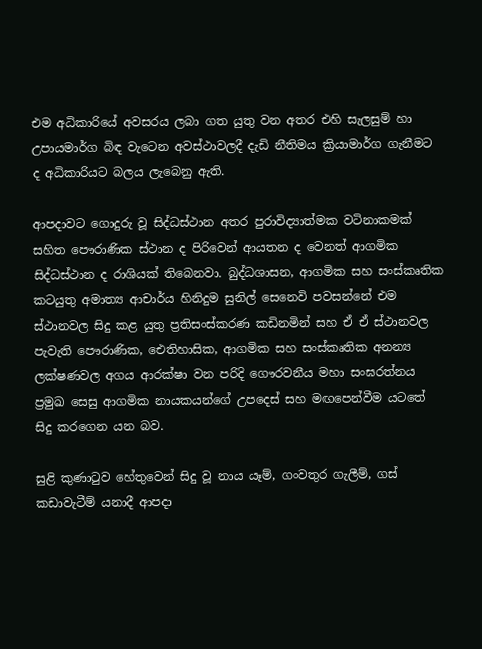එම අධිකාරියේ අවසරය ලබා ගත යුතු වන අතර එහි සැලසුම් හා උපායමාර්ග බිඳ වැටෙන අවස්ථාවලදී දැඩි නීතිමය ක්‍රියාමාර්ග ගැනීමට ද අධිකාරියට බලය ලැබෙනු ඇති.

ආපදාවට ගොදුරු වූ සිද්ධස්ථාන අතර පුරාවිද්‍යාත්මක වටිනාකමක් සහිත පෞරාණික ස්ථාන ද පිරිවෙන් ආයතන ද වෙනත් ආගමික සිද්ධස්ථාන ද රාශියක් තිබෙනවා. බුද්ධශාසන, ආගමික සහ සංස්කෘතික කටයුතු අමාත්‍ය ආචාර්ය හිනිදුම සුනිල් සෙ‍නෙවි පවසන්නේ එම ස්ථානවල සිදු කළ යුතු ප්‍රතිසංස්කරණ කඩිනමින් සහ ඒ ඒ ස්ථානවල පැවැති පෞරාණික, ඓතිහාසික, ආගමික සහ සංස්කෘතික අනන්‍ය ලක්ෂණවල අගය ආරක්ෂා වන පරිදි ගෞරවනීය මහා සංඝරත්නය ප්‍රමුඛ සෙසු ආගමික නායකයන්ගේ උපදෙස් සහ මඟපෙන්වීම යටතේ සිදු කරගෙන යන බව.

සුළි කුණාටුව හේතුවෙන් සිදු වූ නාය යෑම්, ගංවතුර ගැලීම්, ගස් කඩාවැටීම් යනාදී ආපදා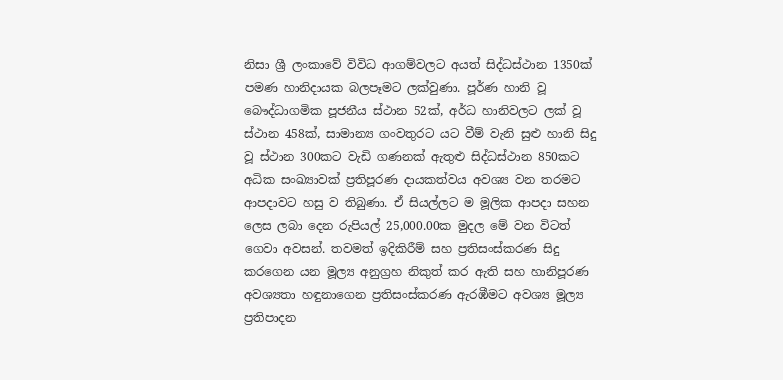නිසා ශ්‍රී ලංකාවේ විවිධ ආගම්වලට අයත් සිද්ධස්ථාන 1350ක් පමණ හානිදායක බලපෑමට ලක්වුණා. පූර්ණ හානි වූ බෞද්ධාගමික පූජනීය ස්ථාන 52ක්, අර්ධ හානිවලට ලක් වූ ස්ථාන 458ක්, සාමාන්‍ය ගංවතුරට යට වීම් වැනි සුළු හානි සිදු වූ ස්ථාන 300කට වැඩි ගණනක් ඇතුළු සිද්ධස්ථාන 850කට අධික සංඛ්‍යාවක් ප්‍රතිපූරණ දායකත්වය අවශ්‍ය වන තරමට ආපදාවට හසු ව තිබුණා. ඒ සියල්ලට ම මූලික ආපදා සහන ලෙස ලබා දෙන රුපියල් 25,000.00ක මුදල මේ වන විටත් ගෙවා අවසන්. තවමත් ඉදිකිරීම් සහ ප්‍රතිසංස්කරණ සිදු කරගෙන යන මූල්‍ය අනුග්‍රහ නිකුත් කර ඇති සහ හානිපූරණ අවශ්‍යතා හඳුනාගෙන ප්‍රතිසංස්කරණ ඇරඹීමට අවශ්‍ය මූල්‍ය ප්‍රතිපාදන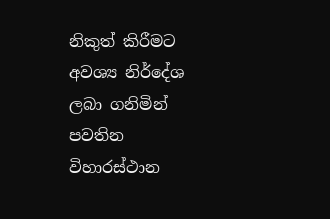නිකුත් කිරීමට අවශ්‍ය නිර්දේශ ලබා ගනිමින් පවතින විහාරස්ථාන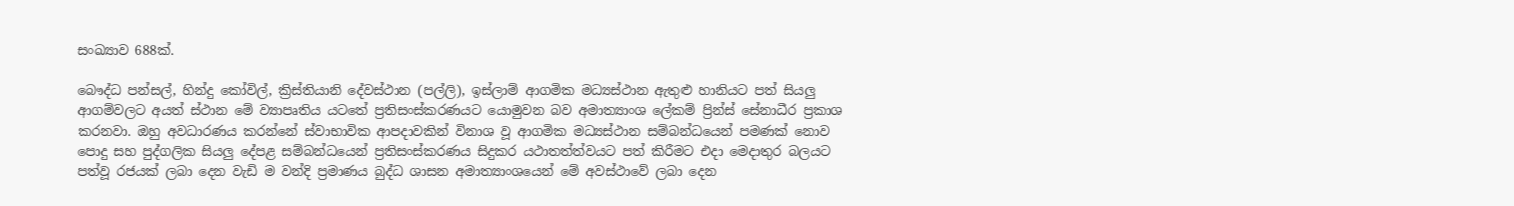සංඛ්‍යාව 688ක්.

බෞද්ධ පන්සල්, හින්දු කෝවිල්, ක්‍රිස්තියානි දේවස්ථාන (පල්ලි), ඉස්ලාම් ආගමික මධ්‍යස්ථාන ඇතුළු හානියට පත් සියලු ආගම්වලට අයත් ස්ථාන මේ ව්‍යාපෘතිය යටතේ ප්‍රතිසංස්කරණයට යොමුවන බව අමාත්‍යාංශ ලේකම් ප්‍රින්ස් සේනාධීර ප්‍රකාශ කරනවා. ඔහු අවධාරණය කරන්නේ ස්වාභාවික ආපදාවකින් විනාශ වූ ආගමික මධ්‍යස්ථාන සම්බන්ධයෙන් පමණක් නොව පොදු සහ පුද්ගලික සියලු දේපළ සම්බන්ධයෙන් ප්‍රතිසංස්කරණය සිදුකර යථාතත්ත්වයට පත් කිරීමට එදා මෙදාතුර බලයට පත්වූ රජයක් ලබා දෙන වැඩි ම වන්දි ප්‍රමාණය බුද්ධ ශාසන අමාත්‍යාංශයෙන් මේ අවස්ථාවේ ලබා දෙන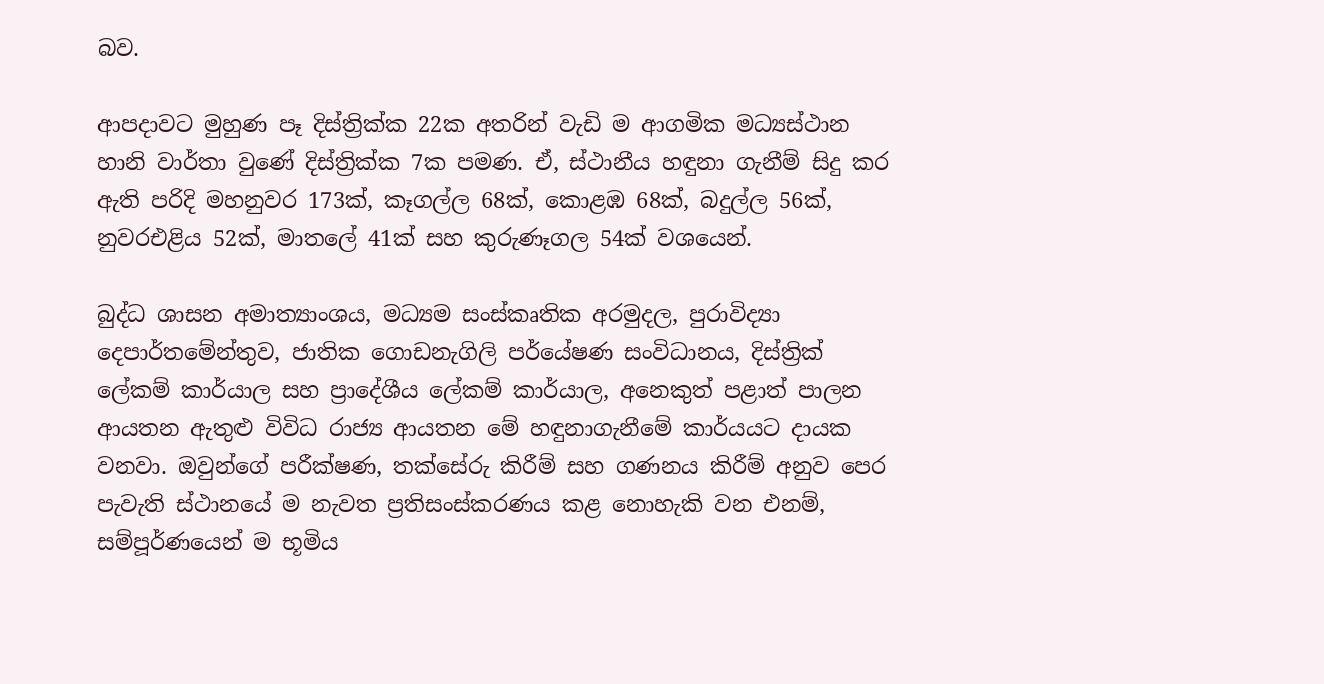බව.

ආපදාවට මුහුණ පෑ දිස්ත්‍රික්ක 22ක අතරින් වැඩි ම ආගමික මධ්‍යස්ථාන හානි වාර්තා වුණේ දිස්ත්‍රික්ක 7ක පමණ. ඒ, ස්ථානීය හඳුනා ගැනීම් සිදු කර ඇති පරිදි මහනුවර 173ක්, කෑගල්ල 68ක්, කොළඹ 68ක්, බදුල්ල 56ක්, නුවරඑළිය 52ක්, මාතලේ 41ක් සහ කුරුණෑගල 54ක් වශයෙන්.

බුද්ධ ශාසන අමාත්‍යාංශය, මධ්‍යම සංස්කෘතික අරමුදල, පුරාවිද්‍යා දෙපාර්තමේන්තුව, ජාතික ගොඩනැගිලි පර්යේෂණ සංවිධානය, දිස්ත්‍රික් ලේකම් කාර්යාල සහ ප්‍රාදේශීය ලේකම් කාර්යාල, අනෙකුත් පළාත් පාලන ආයතන ඇතුළු විවිධ රාජ්‍ය ආයතන මේ හඳුනාගැනීමේ කාර්යයට දායක වනවා. ඔවුන්ගේ පරීක්ෂණ, තක්සේරු කිරීම් සහ ගණනය කිරීම් අනුව පෙර පැවැති ස්ථානයේ ම නැවත ප්‍රතිසංස්කරණය කළ නොහැකි වන එනම්, සම්පූර්ණයෙන් ම භූමිය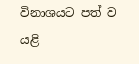විනාශයට පත් ව යළි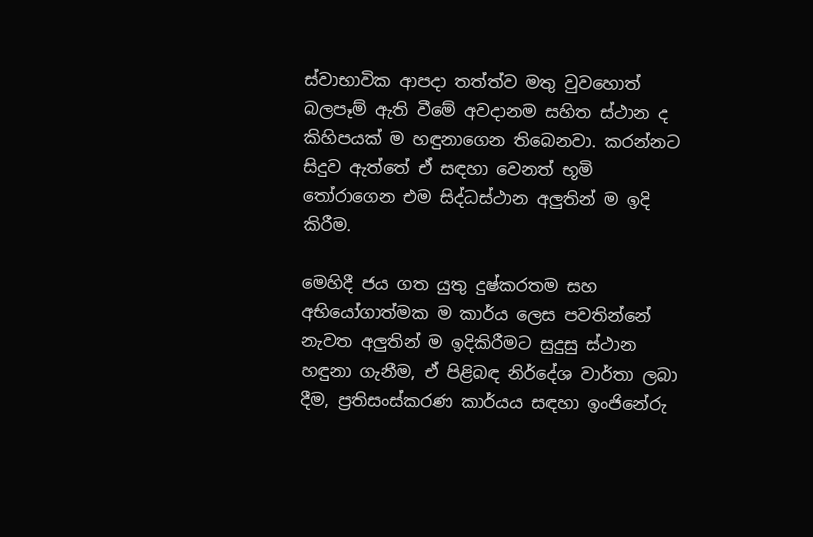ස්වාභාවික ආපදා තත්ත්ව මතු වුවහොත් බලපෑම් ඇති වීමේ අවදානම සහිත ස්ථාන ද කිහිපයක් ම හඳුනාගෙන තිබෙනවා. කරන්නට සිදුව ඇත්තේ ඒ සඳහා වෙනත් භූමි තෝරාගෙන එම සිද්ධස්ථාන අලු‍තින් ම ඉදි කිරීම.

මෙහිදී ජය ගත යුතු දුෂ්කරතම සහ අභියෝගාත්මක ම කාර්ය ලෙස පවතින්නේ නැවත අලු‍තින් ම ඉදිකිරීමට සුදුසු ස්ථාන හඳුනා ගැනීම, ඒ පිළිබඳ නිර්දේශ වාර්තා ලබා දීම, ප්‍රතිසංස්කරණ කාර්යය සඳහා ඉංජිනේරු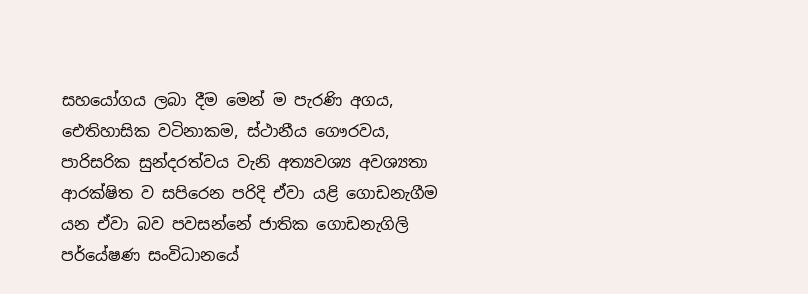සහයෝගය ලබා දීම මෙන් ම පැරණි අගය, ඓතිහාසික වටිනාකම, ස්ථානීය ගෞරවය, පාරිසරික සුන්දරත්වය වැනි අත්‍යවශ්‍ය අවශ්‍යතා ආරක්ෂිත ව සපිරෙන පරිදි ඒවා යළි ගොඩනැගීම යන ඒවා බව පවසන්නේ ජාතික ගොඩනැගිලි පර්යේෂණ සංවිධානයේ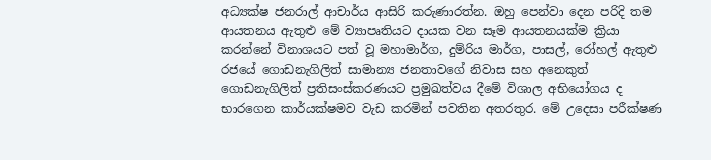අධ්‍යක්ෂ ජනරාල් ආචාර්ය ආසිරි කරුණාරත්න. ඔහු පෙන්වා දෙන පරිදි තම ආයතනය ඇතුළු මේ ව්‍යාපෘතියට දායක වන සෑම ආයතනයක්ම ක්‍රියා කරන්නේ විනාශයට පත් වූ මහාමාර්ග, දුම්රිය මාර්ග, පාසල්, රෝහල් ඇතුළු රජයේ ගොඩනැගිලිත් සාමාන්‍ය ජනතාවගේ නිවාස සහ අනෙකුත් ගොඩනැගිලිත් ප්‍රතිසංස්කරණයට ප්‍රමුඛත්වය දීමේ විශාල අභියෝගය ද භාරගෙන කාර්යක්ෂමව වැඩ කරමින් පවතින අතරතුර. මේ උදෙසා පරීක්ෂණ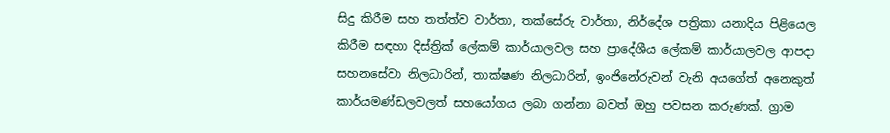සිදු කිරීම සහ තත්ත්ව වාර්තා, තක්සේරු වාර්තා, නිර්දේශ පත්‍රිකා යනාදිය පිළියෙල කිරීම සඳහා දිස්ත්‍රික් ලේකම් කාර්යාලවල සහ ප්‍රාදේශීය ලේකම් කාර්යාලවල ආපදා සහනසේවා නිලධාරින්, තාක්ෂණ නිලධාරින්, ඉංජිනේරුවන් වැනි අයගේත් අනෙකුත් කාර්යමණ්ඩලවලත් සහයෝගය ලබා ගන්නා බවත් ඔහු පවසන කරුණක්. ග්‍රාම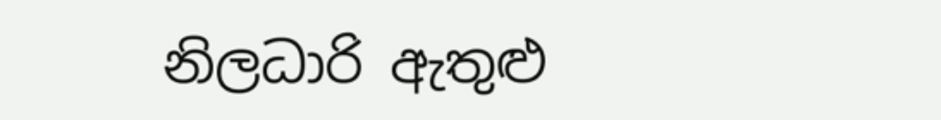නිලධාරි ඇතුළු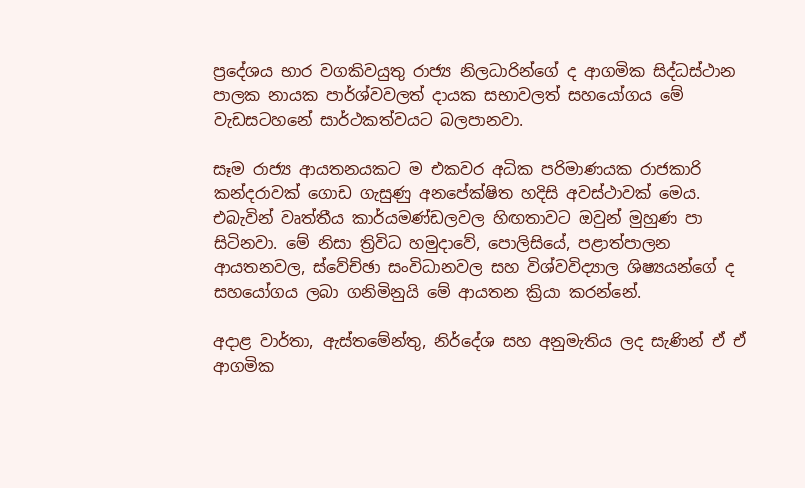ප්‍රදේශය භාර වගකිවයුතු රාජ්‍ය නිලධාරින්ගේ ද ආගමික සිද්ධස්ථාන පාලක නායක පාර්ශ්වවලත් දායක සභාවලත් සහයෝගය මේ වැඩසටහනේ සාර්ථකත්වයට බලපානවා.

සෑම රාජ්‍ය ආයතනයකට ම එකවර අධික පරිමාණයක රාජකාරි කන්දරාවක් ගොඩ ගැසුණු අනපේක්ෂිත හදිසි අවස්ථාවක් මෙය. එබැවින් වෘත්තීය කාර්යමණ්ඩලවල හිඟතාවට ඔවුන් මුහුණ පා සිටිනවා. මේ නිසා ත්‍රිවිධ හමුදාවේ, පොලිසියේ, පළාත්පාලන ආයතනවල, ස්වේච්ඡා සංවිධානවල සහ විශ්වවිද්‍යාල ශිෂ්‍යයන්ගේ ද සහයෝගය ලබා ගනිමිනුයි මේ ආයතන ක්‍රියා කරන්නේ.

අදාළ වාර්තා, ඇස්තමේන්තු, නිර්දේශ සහ අනුමැතිය ලද සැණින් ඒ ඒ ආගමික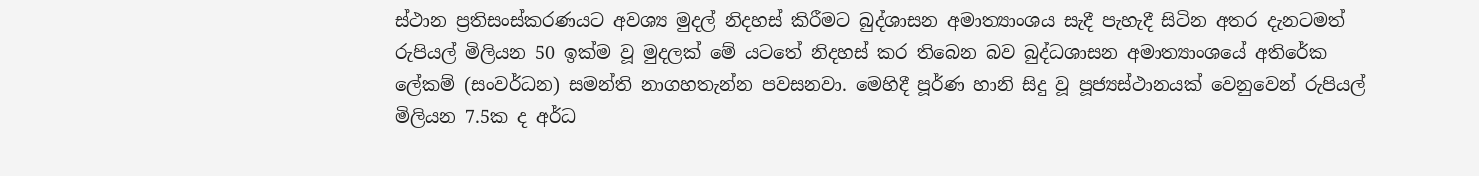ස්ථාන ප්‍රතිසංස්කරණයට අවශ්‍ය මුදල් නිදහස් කිරීමට බුද්ශාසන අමාත්‍යාංශය සැදී පැහැදී සිටින අතර දැනටමත් රුපියල් මිලියන 50 ඉක්ම වූ මුදලක් මේ යටතේ නිදහස් කර තිබෙන බව බුද්ධශාසන අමාත්‍යාංශයේ අතිරේක ලේකම් (සංවර්ධන) සමන්ති නාගහතැන්න පවසනවා. මෙහිදී පූර්ණ හානි සිදු වූ පූජ්‍යස්ථානයක් වෙනුවෙන් රුපියල් මිලියන 7.5ක ද අර්ධ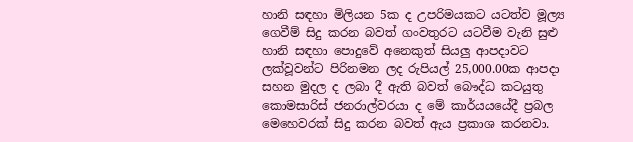හානි සඳහා මිලියන 5ක ද උපරිමයකට යටත්ව මූල්‍ය ගෙවීම් සිදු කරන බවත් ගංවතුරට යටවීම වැනි සුළු හානි සඳහා පොදුවේ අනෙකුත් සියලු ආපදාවට ලක්වූවන්ට පිරිනමන ලද රුපියල් 25,000.00ක ආපදා සහන මුදල ද ලබා දී ඇති බවත් බෞද්ධ කටයුතු කොමසාරිස් ජනරාල්වරයා ද මේ කාර්යයයේදී ප්‍රබල මෙහෙවරක් සිදු කරන බවත් ඇය ප්‍රකාශ කරනවා.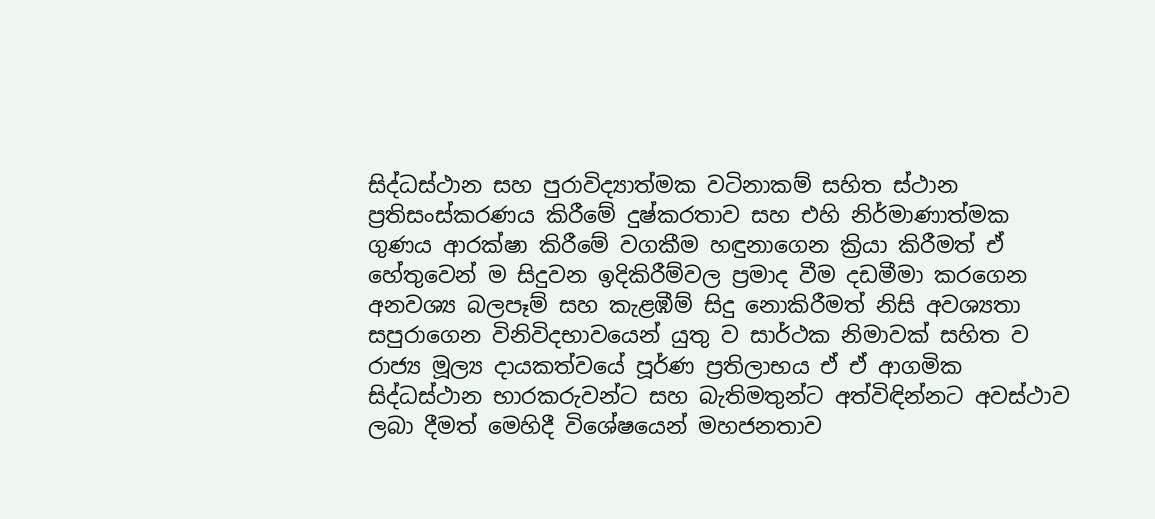සිද්ධස්ථාන සහ පුරාවිද්‍යාත්මක වටිනාකම් සහිත ස්ථාන ප්‍රතිසංස්කරණය කිරීමේ දුෂ්කරතාව සහ එහි නිර්මාණාත්මක ගුණය ආරක්ෂා කිරීමේ වගකීම හඳුනාගෙන ක්‍රියා කිරීමත් ඒ හේතුවෙන් ම සිදුවන ඉදිකිරීම්වල ප්‍රමාද වීම දඩමීමා කරගෙන අනවශ්‍ය බලපෑම් සහ කැළඹීම් සිදු නොකිරීමත් නිසි අවශ්‍යතා සපුරාගෙන විනිවිදභාවයෙන් යුතු ව සාර්ථක නිමාවක් සහිත ව රාජ්‍ය මූල්‍ය දායකත්වයේ පූර්ණ ප්‍රතිලාභය ඒ ඒ ආගමික සිද්ධස්ථාන භාරකරුවන්ට සහ බැතිමතුන්ට අත්විඳින්නට අවස්ථාව ලබා දීමත් මෙහිදී විශේෂයෙන් මහජනතාව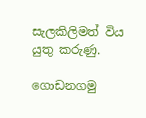සැලකිලිමත් විය යුතු කරුණු.

ගොඩනගමු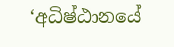‘අධිෂ්ඨානයේ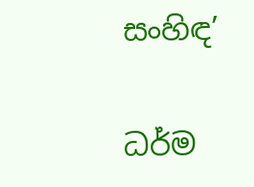සංහිඳ’

ධර්ම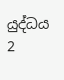යුද්ධය 2